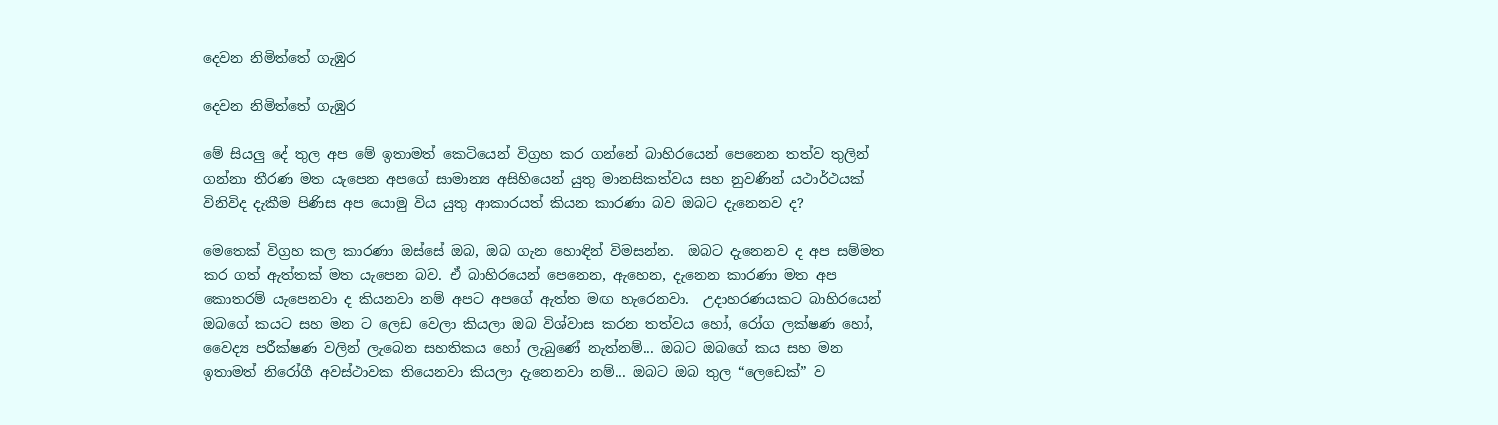දෙවන නිමිත්තේ ගැඹුර

දෙවන නිමිත්තේ ගැඹුර

මේ සියලු දේ තුල අප මේ ඉතාමත් කෙටියෙන් විග්‍රහ කර ගන්නේ බාහිරයෙන් පෙනෙන තත්ව තුලින් ගන්නා තීරණ මත යැපෙන අපගේ සාමාන්‍ය අසිහියෙන් යුතු මානසිකත්වය සහ නුවණින් යථාර්ථයක් විනිවිද දැකීම පිණිස අප යොමු විය යුතු ආකාරයත් කියන කාරණා බව ඔබට දැනෙනව ද?

මෙතෙක් විග්‍රහ කල කාරණා ඔස්සේ ඔබ, ඔබ ගැන හොඳින් විමසන්න.  ඔබට දැනෙනව ද අප සම්මත කර ගත් ඇත්තක් මත යැපෙන බව. ඒ බාහිරයෙන් පෙනෙන, ඇහෙන, දැනෙන කාරණා මත අප කොතරම් යැපෙනවා ද කියනවා නම් අපට අපගේ ඇත්ත මඟ හැරෙනවා.  උදාහරණයකට බාහිරයෙන් ඔබගේ කයට සහ මන ට ලෙඩ වෙලා කියලා ඔබ විශ්වාස කරන තත්වය හෝ, රෝග ලක්ෂණ හෝ, වෛද්‍ය පරීක්ෂණ වලින් ලැබෙන සහතිකය හෝ ලැබුණේ නැත්නම්... ඔබට ඔබගේ කය සහ මන ඉතාමත් නිරෝගී අවස්ථාවක තියෙනවා කියලා දැනෙනවා නම්... ඔබට ඔබ තුල “ලෙඩෙක්” ව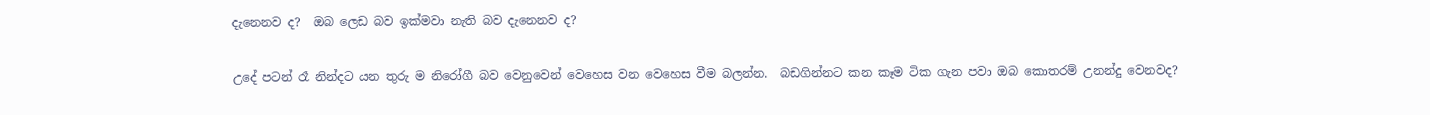දැනෙනව ද?  ඔබ ලෙඩ බව ඉක්මවා නැති බව දැනෙනව ද?

උදේ පටන් රෑ නින්දට යන තුරු ම නිරෝගී බව වෙනුවෙන් වෙහෙස වන වෙහෙස වීම බලන්න.  බඩගින්නට කන කෑම ටික ගැන පවා ඔබ කොතරම් උනන්දු වෙනවද?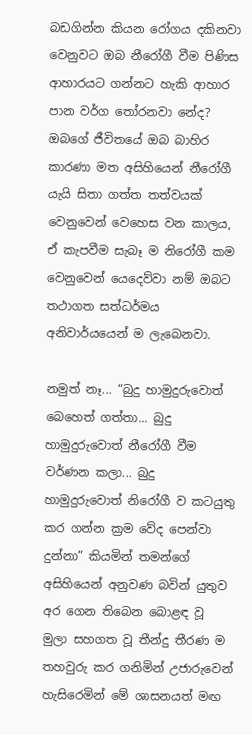බඩගින්න කියන රෝගය දකිනවා වෙනුවට ඔබ නීරෝගී වීම පිණිස ආහාරයට ගන්නට හැකි ආහාර පාන වර්ග තෝරනවා නේද?  ඔබගේ ජීවිතයේ ඔබ බාහිර කාරණා මත අසිහියෙන් නීරෝගී යැයි සිතා ගත්ත තත්වයක් වෙනුවෙන් වෙහෙස වන කාලය, ඒ කැපවීම සැබෑ ම නිරෝගී කම වෙනුවෙන් යෙදෙව්වා නම් ඔබට තථාගත සත්ධර්මය අනිවාර්යයෙන් ම ලැබෙනවා.

නමුත් නෑ... “බුදු හාමුදුරුවොත් බෙහෙත් ගත්තා... බුදු හාමුදුරුවොත් නීරෝගී වීම වර්ණන කලා... බුදු හාමුදුරුවොත් නිරෝගී ව කටයුතු කර ගන්න ක්‍රම වේද පෙන්වා දුන්නා” කියමින් තමන්ගේ අසිහියෙන් අනුවණ බවින් යුතුව අර ගෙන තිබෙන බොළඳ වූ මුලා සහගත වූ තීන්දු තීරණ ම තහවුරු කර ගනිමින් උජාරුවෙන් හැසිරෙමින් මේ ශාසනයත් මඟ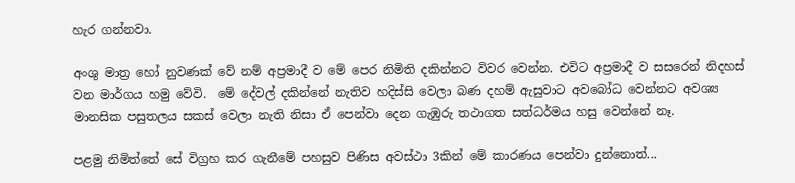හැර ගන්නවා.

අංශු මාත්‍ර හෝ නුවණක් වේ නම් අප්‍රමාදී ව මේ පෙර නිමිති දකින්නට විවර වෙන්න. එවිට අප්‍රමාදී ව සසරෙන් නිදහස් වන මාර්ගය හමු වේවි.  මේ දේවල් දකින්නේ නැතිව හදිස්සි වෙලා බණ දහම් ඇසුවාට අවබෝධ වෙන්නට අවශ්‍ය මානසික පසුතලය සකස් වෙලා නැති නිසා ඒ පෙන්වා දෙන ගැඹුරු තථාගත සත්ධර්මය හසු වෙන්නේ නෑ.

පළමු නිමිත්තේ සේ විග්‍රහ කර ගැනීමේ පහසුව පිණිස අවස්ථා 3කින් මේ කාරණය පෙන්වා දුන්නොත්...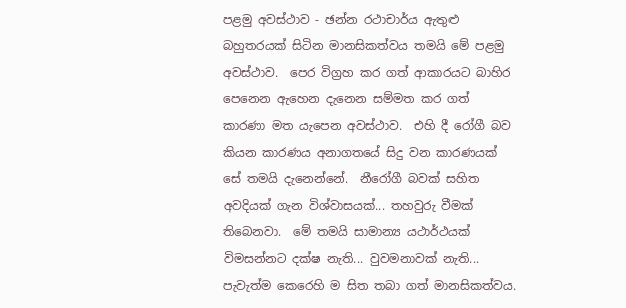පළමු අවස්ථාව - ඡන්න රථාචාර්ය ඇතුළු බහුතරයක් සිටින මානසිකත්වය තමයි මේ පළමු අවස්ථාව.  පෙර විග්‍රහ කර ගත් ආකාරයට බාහිර පෙනෙන ඇහෙන දැනෙන සම්මත කර ගත් කාරණා මත යැපෙන අවස්ථාව.  එහි දී රෝගී බව කියන කාරණය අනාගතයේ සිදු වන කාරණයක් සේ තමයි දැනෙන්නේ.  නීරෝගී බවක් සහිත අවදියක් ගැන විශ්වාසයක්... තහවුරු වීමක් තිබෙනවා.  මේ තමයි සාමාන්‍ය යථාර්ථයක් විමසන්නට දක්ෂ නැති... වුවමනාවක් නැති... පැවැත්ම කෙරෙහි ම සිත තබා ගත් මානසිකත්වය.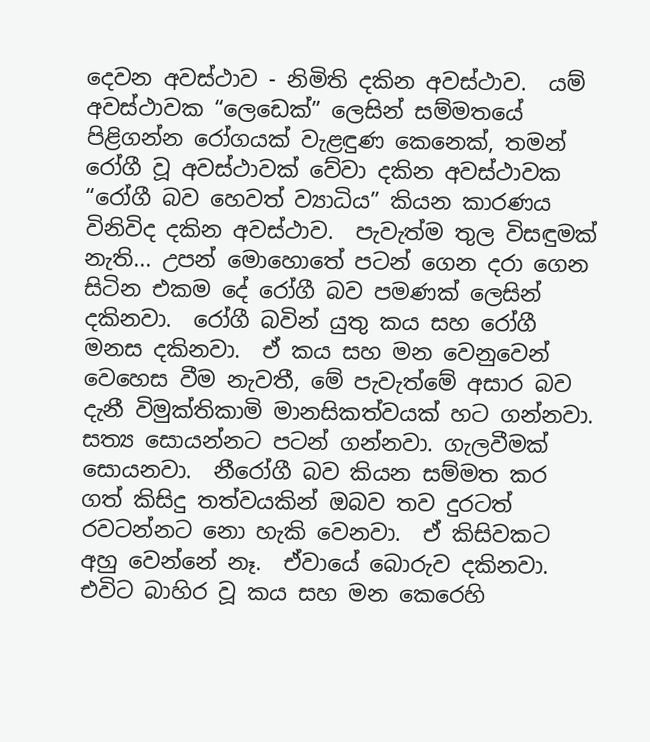දෙවන අවස්ථාව - නිමිති දකින අවස්ථාව.  යම් අවස්ථාවක “ලෙඩෙක්” ලෙසින් සම්මතයේ පිළිගන්න රෝගයක් වැළඳුණ කෙනෙක්, තමන් රෝගී වූ අවස්ථාවක් වේවා දකින අවස්ථාවක “රෝගී බව හෙවත් ව්‍යාධිය” කියන කාරණය විනිවිද දකින අවස්ථාව.  පැවැත්ම තුල විසඳුමක් නැති... උපන් මොහොතේ පටන් ගෙන දරා ගෙන සිටින එකම දේ රෝගී බව පමණක් ලෙසින් දකිනවා.  රෝගී බවින් යුතු කය සහ රෝගී මනස දකිනවා.  ඒ කය සහ මන වෙනුවෙන් වෙහෙස වීම නැවතී, මේ පැවැත්මේ අසාර බව දැනී විමුක්තිකාමි මානසිකත්වයක් හට ගන්නවා.  සත්‍ය සොයන්නට පටන් ගන්නවා. ගැලවීමක් සොයනවා.  නීරෝගී බව කියන සම්මත කර ගත් කිසිදු තත්වයකින් ඔබව තව දුරටත් රවටන්නට නො හැකි වෙනවා.  ඒ කිසිවකට අහු වෙන්නේ නෑ.  ඒවායේ බොරුව දකිනවා.  එවිට බාහිර වූ කය සහ මන කෙරෙහි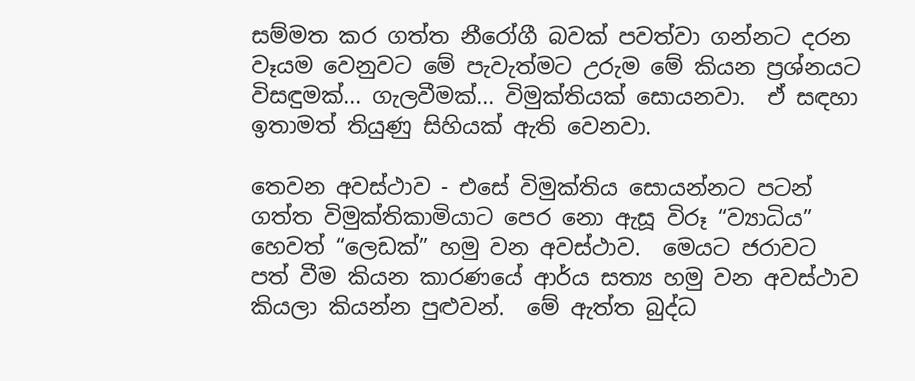සම්මත කර ගත්ත නීරෝගී බවක් පවත්වා ගන්නට දරන වෑයම වෙනුවට මේ පැවැත්මට උරුම මේ කියන ප්‍රශ්නයට විසඳුමක්... ගැලවීමක්... විමුක්තියක් සොයනවා.  ඒ සඳහා ඉතාමත් තියුණු සිහියක් ඇති වෙනවා.

තෙවන අවස්ථාව - එසේ විමුක්තිය සොයන්නට පටන් ගත්ත විමුක්තිකාමියාට පෙර නො ඇසූ විරූ “ව්‍යාධිය” හෙවත් “ලෙඩක්” හමු වන අවස්ථාව.  මෙයට ජරාවට පත් වීම කියන කාරණයේ ආර්ය සත්‍ය හමු වන අවස්ථාව කියලා කියන්න පුළුවන්.  මේ ඇත්ත බුද්ධ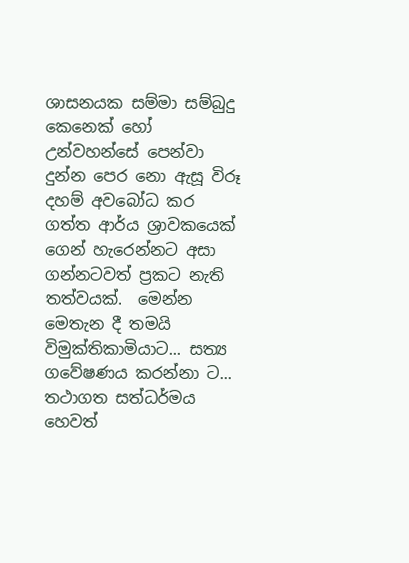ශාසනයක සම්මා සම්බුදු කෙනෙක් හෝ උන්වහන්සේ පෙන්වා දුන්න පෙර නො ඇසූ විරූ දහම් අවබෝධ කර ගත්ත ආර්ය ශ්‍රාවකයෙක් ගෙන් හැරෙන්නට අසා ගන්නටවත් ප්‍රකට නැති තත්වයක්.  මෙන්න මෙතැන දී තමයි විමුක්තිකාමියාට... සත්‍ය ගවේෂණය කරන්නා ට... තථාගත සත්ධර්මය හෙවත්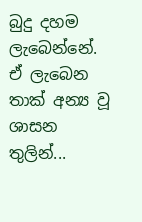බුදු දහම ලැබෙන්නේ.  ඒ ලැබෙන තාක් අන්‍ය වූ ශාසන තුලින්...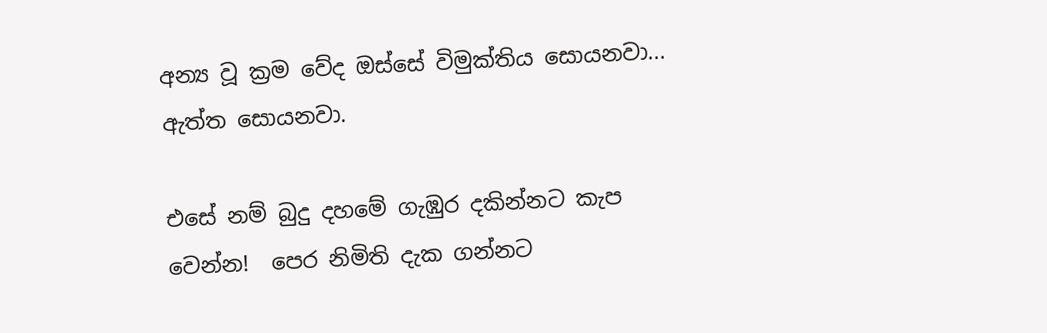අන්‍ය වූ ක්‍රම වේද ඔස්සේ විමුක්තිය සොයනවා... ඇත්ත සොයනවා.

එසේ නම් බුදු දහමේ ගැඹුර දකින්නට කැප වෙන්න!  පෙර නිමිති දැක ගන්නට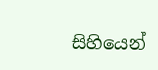සිහියෙන්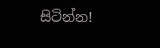සිටින්න!